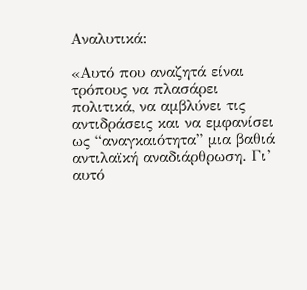Αναλυτικά:

«Αυτό που αναζητά είναι τρόπους να πλασάρει πολιτικά, να αμβλύνει τις αντιδράσεις και να εμφανίσει ως “αναγκαιότητα” μια βαθιά αντιλαϊκή αναδιάρθρωση. Γι’ αυτό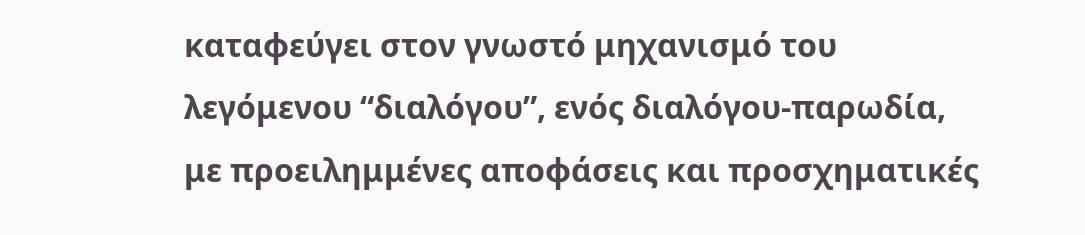καταφεύγει στον γνωστό μηχανισμό του λεγόμενου “διαλόγου”, ενός διαλόγου-παρωδία, με προειλημμένες αποφάσεις και προσχηματικές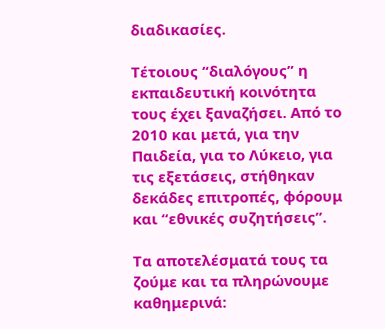διαδικασίες.

Τέτοιους “διαλόγους” η εκπαιδευτική κοινότητα τους έχει ξαναζήσει. Από το 2010 και μετά, για την Παιδεία, για το Λύκειο, για τις εξετάσεις, στήθηκαν δεκάδες επιτροπές, φόρουμ και “εθνικές συζητήσεις”.

Τα αποτελέσματά τους τα ζούμε και τα πληρώνουμε καθημερινά: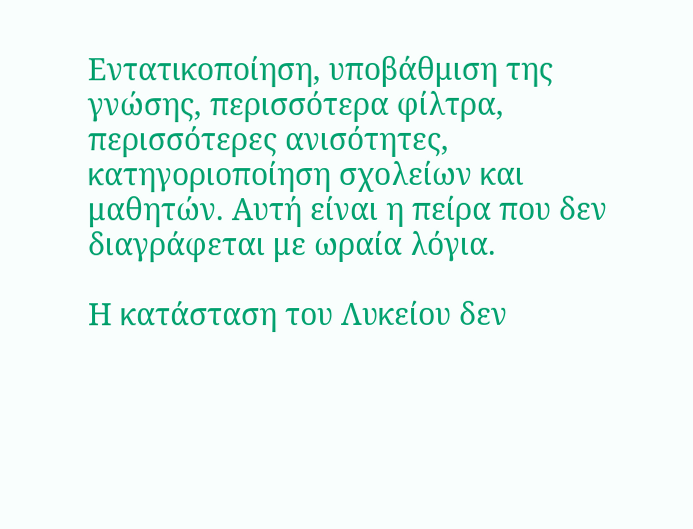Εντατικοποίηση, υποβάθμιση της γνώσης, περισσότερα φίλτρα, περισσότερες ανισότητες, κατηγοριοποίηση σχολείων και μαθητών. Αυτή είναι η πείρα που δεν διαγράφεται με ωραία λόγια.

Η κατάσταση του Λυκείου δεν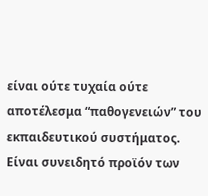είναι ούτε τυχαία ούτε αποτέλεσμα “παθογενειών” του εκπαιδευτικού συστήματος. Είναι συνειδητό προϊόν των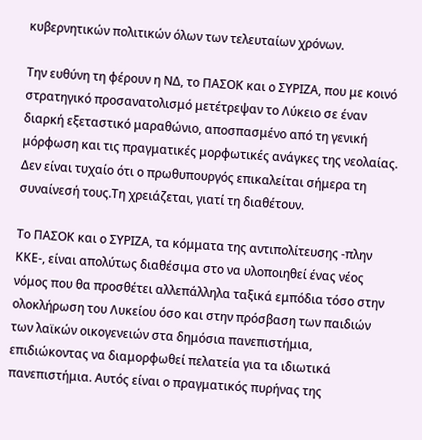κυβερνητικών πολιτικών όλων των τελευταίων χρόνων.

Την ευθύνη τη φέρουν η ΝΔ, το ΠΑΣΟΚ και ο ΣΥΡΙΖΑ, που με κοινό στρατηγικό προσανατολισμό μετέτρεψαν το Λύκειο σε έναν διαρκή εξεταστικό μαραθώνιο, αποσπασμένο από τη γενική μόρφωση και τις πραγματικές μορφωτικές ανάγκες της νεολαίας. Δεν είναι τυχαίο ότι ο πρωθυπουργός επικαλείται σήμερα τη συναίνεσή τους.Τη χρειάζεται, γιατί τη διαθέτουν.

Το ΠΑΣΟΚ και ο ΣΥΡΙΖΑ, τα κόμματα της αντιπολίτευσης -πλην ΚΚΕ-, είναι απολύτως διαθέσιμα στο να υλοποιηθεί ένας νέος νόμος που θα προσθέτει αλλεπάλληλα ταξικά εμπόδια τόσο στην ολοκλήρωση του Λυκείου όσο και στην πρόσβαση των παιδιών των λαϊκών οικογενειών στα δημόσια πανεπιστήμια, επιδιώκοντας να διαμορφωθεί πελατεία για τα ιδιωτικά πανεπιστήμια. Αυτός είναι ο πραγματικός πυρήνας της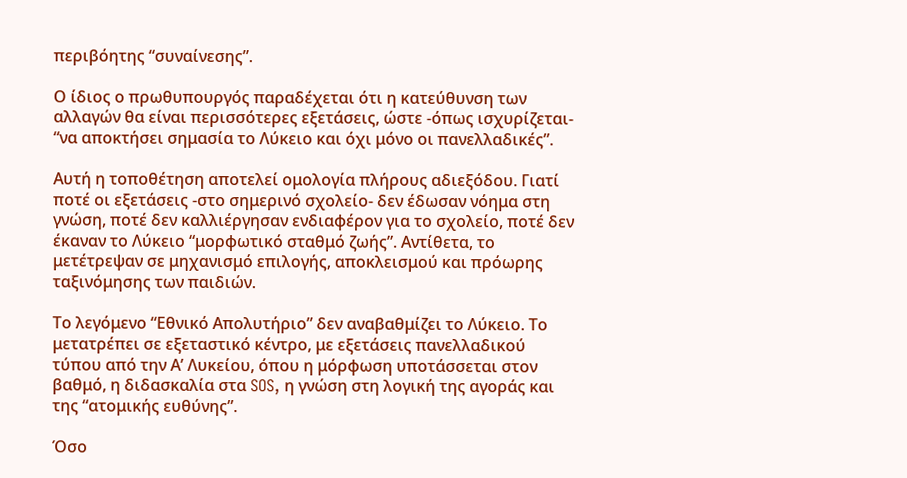περιβόητης “συναίνεσης”.

Ο ίδιος ο πρωθυπουργός παραδέχεται ότι η κατεύθυνση των αλλαγών θα είναι περισσότερες εξετάσεις, ώστε -όπως ισχυρίζεται- “να αποκτήσει σημασία το Λύκειο και όχι μόνο οι πανελλαδικές”.

Αυτή η τοποθέτηση αποτελεί ομολογία πλήρους αδιεξόδου. Γιατί ποτέ οι εξετάσεις -στο σημερινό σχολείο- δεν έδωσαν νόημα στη γνώση, ποτέ δεν καλλιέργησαν ενδιαφέρον για το σχολείο, ποτέ δεν έκαναν το Λύκειο “μορφωτικό σταθμό ζωής”. Αντίθετα, το μετέτρεψαν σε μηχανισμό επιλογής, αποκλεισμού και πρόωρης ταξινόμησης των παιδιών.

Το λεγόμενο “Εθνικό Απολυτήριο” δεν αναβαθμίζει το Λύκειο. Το μετατρέπει σε εξεταστικό κέντρο, με εξετάσεις πανελλαδικού τύπου από την Α’ Λυκείου, όπου η μόρφωση υποτάσσεται στον βαθμό, η διδασκαλία στα SOS, η γνώση στη λογική της αγοράς και της “ατομικής ευθύνης”.

Όσο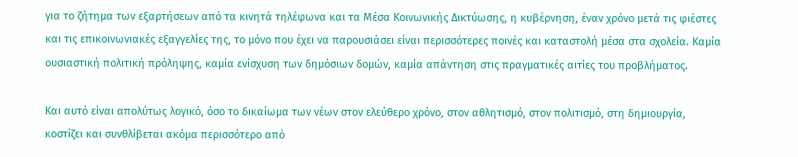για το ζήτημα των εξαρτήσεων από τα κινητά τηλέφωνα και τα Μέσα Κοινωνικής Δικτύωσης, η κυβέρνηση, έναν χρόνο μετά τις φιέστες και τις επικοινωνιακές εξαγγελίες της, το μόνο που έχει να παρουσιάσει είναι περισσότερες ποινές και καταστολή μέσα στα σχολεία. Καμία ουσιαστική πολιτική πρόληψης, καμία ενίσχυση των δημόσιων δομών, καμία απάντηση στις πραγματικές αιτίες του προβλήματος.

Και αυτό είναι απολύτως λογικό, όσο το δικαίωμα των νέων στον ελεύθερο χρόνο, στον αθλητισμό, στον πολιτισμό, στη δημιουργία, κοστίζει και συνθλίβεται ακόμα περισσότερο από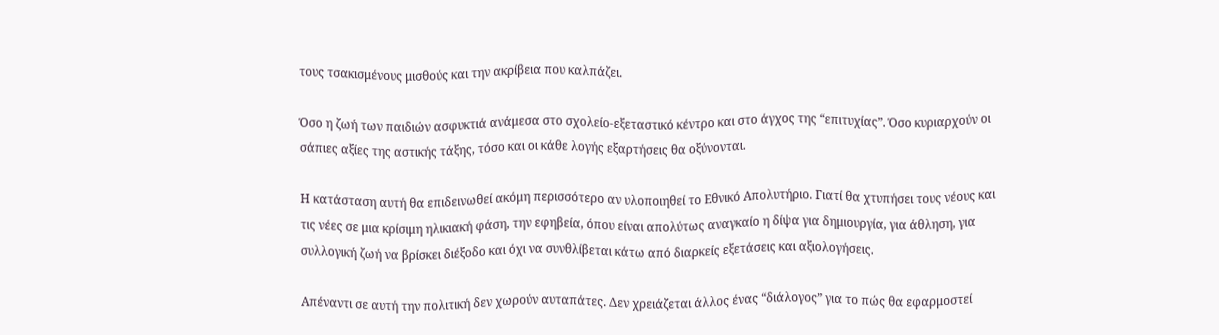τους τσακισμένους μισθούς και την ακρίβεια που καλπάζει.

Όσο η ζωή των παιδιών ασφυκτιά ανάμεσα στο σχολείο-εξεταστικό κέντρο και στο άγχος της “επιτυχίας”. Όσο κυριαρχούν οι σάπιες αξίες της αστικής τάξης, τόσο και οι κάθε λογής εξαρτήσεις θα οξύνονται.

Η κατάσταση αυτή θα επιδεινωθεί ακόμη περισσότερο αν υλοποιηθεί το Εθνικό Απολυτήριο. Γιατί θα χτυπήσει τους νέους και τις νέες σε μια κρίσιμη ηλικιακή φάση, την εφηβεία, όπου είναι απολύτως αναγκαίο η δίψα για δημιουργία, για άθληση, για συλλογική ζωή να βρίσκει διέξοδο και όχι να συνθλίβεται κάτω από διαρκείς εξετάσεις και αξιολογήσεις.

Απέναντι σε αυτή την πολιτική δεν χωρούν αυταπάτες. Δεν χρειάζεται άλλος ένας “διάλογος” για το πώς θα εφαρμοστεί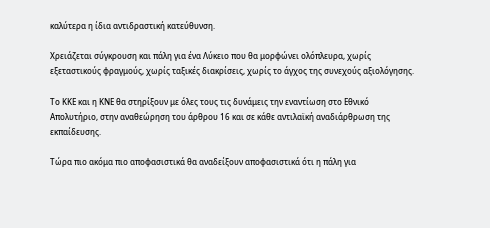καλύτερα η ίδια αντιδραστική κατεύθυνση.

Χρειάζεται σύγκρουση και πάλη για ένα Λύκειο που θα μορφώνει ολόπλευρα, χωρίς εξεταστικούς φραγμούς, χωρίς ταξικές διακρίσεις, χωρίς το άγχος της συνεχούς αξιολόγησης.

Το ΚΚΕ και η ΚΝΕ θα στηρίξουν με όλες τους τις δυνάμεις την εναντίωση στο Εθνικό Απολυτήριο, στην αναθεώρηση του άρθρου 16 και σε κάθε αντιλαϊκή αναδιάρθρωση της εκπαίδευσης.

Τώρα πιο ακόμα πιο αποφασιστικά θα αναδείξουν αποφασιστικά ότι η πάλη για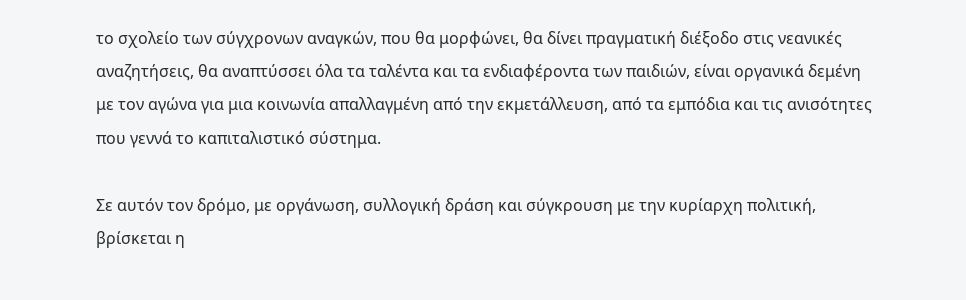το σχολείο των σύγχρονων αναγκών, που θα μορφώνει, θα δίνει πραγματική διέξοδο στις νεανικές αναζητήσεις, θα αναπτύσσει όλα τα ταλέντα και τα ενδιαφέροντα των παιδιών, είναι οργανικά δεμένη με τον αγώνα για μια κοινωνία απαλλαγμένη από την εκμετάλλευση, από τα εμπόδια και τις ανισότητες που γεννά το καπιταλιστικό σύστημα.

Σε αυτόν τον δρόμο, με οργάνωση, συλλογική δράση και σύγκρουση με την κυρίαρχη πολιτική, βρίσκεται η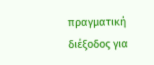πραγματική διέξοδος για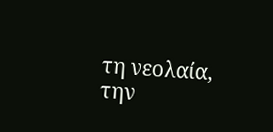τη νεολαία, την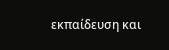εκπαίδευση και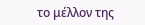το μέλλον της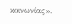κοινωνίας».